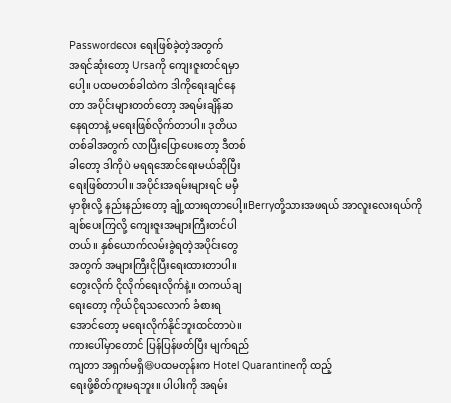Passwordလေး ရေးဖြစ်ခဲ့တဲ့အတွက်
အရင်ဆုံးတော့ Ursaကို ကျေးဇူးတင်ရမှာ
ပေါ့။ ပထမတစ်ခါထဲက ဒါကိုရေးချင်နေ
တာ အပိုင်းများတတ်တော့ အရမ်းချိန်ဆ
နေရတာနဲ့ မရေးဖြစ်လိုက်တာပါ။ ဒုတိယ
တစ်ခါအတွက် လာပြီးပြောပေးတော့ ဒီတစ်
ခါတော့ ဒါကိုပဲ မရရအောင်ရေးမယ်ဆိုပြီး
ရေးဖြစ်တာပါ။ အပိုင်းအရမ်းများရင် မမှီ
မှာစိုးလို့ နည်းနည်းတော့ ချုံ့ထားရတာပေါ့။Berryတို့သားအဖရယ် အာလူးလေးရယ်ကို
ချစ်ပေးကြလို့ ကျေးဇူးအများကြီးတင်ပါ
တယ်။ နှစ်ယောက်လမ်းခွဲရတဲ့အပိုင်းတွေ
အတွက် အများကြီးငိုပြီးရေးထားတာပါ။
တွေးလိုက် ငိုလိုက်ရေးလိုက်နဲ့။ တကယ်ချ
ရေးတော့ ကိုယ်ငိုရသလောက် ခံစားရ
အောင်တော့ မရေးလိုက်နိုင်ဘူးထင်တာပဲ။
ကားပေါ်မှာတောင် ပြန်ပြန်ဖတ်ပြီး မျက်ရည်
ကျတာ အရှက်မရှိ😆ပထမတုန်းက Hotel Quarantineကို ထည့်
ရေးဖို့စိတ်ကူးမရဘူး။ ပါပါးကို အရမ်း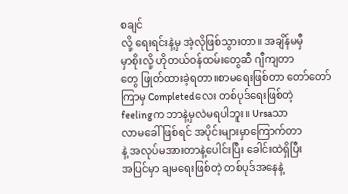စချင်
လို့ ရေးရင်းနဲ့မှ အဲ့လိုဖြစ်သွားတာ။ အချိန်မမှီ
မှာစိုးလို့ ဟိုတယ်ဝန်ထမ်းတွေဆီ ဂျီကျတာ
တွေ ဖြုတ်ထားခဲ့ရတာ။စာမရေးဖြစ်တာ တော်တော်ကြာမှ Completedလေး တစ်ပုဒ်ရေးဖြစ်တဲ့
feelingက ဘာနဲ့မှလဲမရပါဘူး။ Ursaသာ
လာမခေါ်ဖြစ်ရင် အပိုင်းများမှာကြောက်တာ
နဲ့ အလုပ်မအားတာနဲ့ပေါင်းပြီး ခေါင်းထဲရှိပြီး
အပြင်မှာ ချမရေးဖြစ်တဲ့ တစ်ပုဒ်အနေနဲ့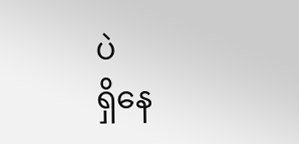ပဲ
ရှိနေ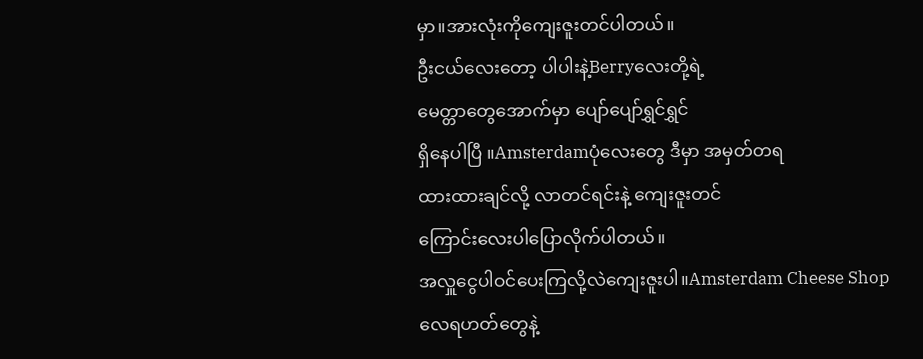မှာ။အားလုံးကိုကျေးဇူးတင်ပါတယ်။
ဦးငယ်လေးတော့ ပါပါးနဲ့Berryလေးတို့ရဲ့
မေတ္တာတွေအောက်မှာ ပျော်ပျော်ရွှင်ရွှင်
ရှိနေပါပြီ ။Amsterdamပုံလေးတွေ ဒီမှာ အမှတ်တရ
ထားထားချင်လို့ လာတင်ရင်းနဲ့ ကျေးဇူးတင်
ကြောင်းလေးပါပြောလိုက်ပါတယ်။
အလှူငွေပါဝင်ပေးကြလို့လဲကျေးဇူးပါ။Amsterdam Cheese Shop
လေရဟတ်တွေနဲ့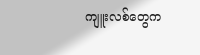ကျူးလစ်တွေက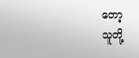တော့
သူတို့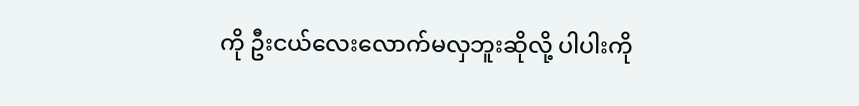ကို ဦးငယ်လေးလောက်မလှဘူးဆိုလို့ ပါပါးကို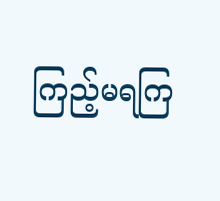ကြည့်မရကြ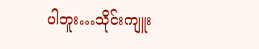ပါဘူး…သိုင်းကျူး